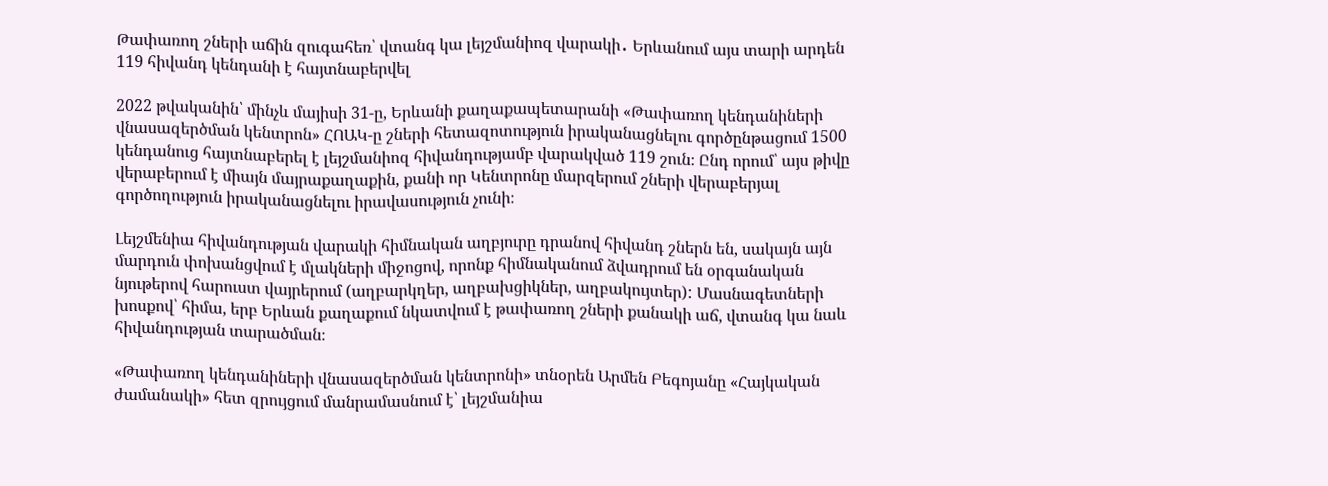Թափառող շների աճին զուգահեռ՝ վտանգ կա լեյշմանիոզ վարակի․ Երևանում այս տարի արդեն 119 հիվանդ կենդանի է հայտնաբերվել

2022 թվականին՝ մինչև մայիսի 31-ը, Երևանի քաղաքապետարանի «Թափառող կենդանիների վնասազերծման կենտրոն» ՀՈԱԿ-ը շների հետազոտություն իրականացնելու գործընթացում 1500 կենդանուց հայտնաբերել է լեյշմանիոզ հիվանդությամբ վարակված 119 շուն։ Ընդ որում՝ այս թիվը վերաբերում է միայն մայրաքաղաքին, քանի որ Կենտրոնը մարզերում շների վերաբերյալ գործողություն իրականացնելու իրավասություն չունի։

Լեյշմենիա հիվանդության վարակի հիմնական աղբյուրը դրանով հիվանդ շներն են, սակայն այն մարդուն փոխանցվում է մլակների միջոցով, որոնք հիմնականում ձվադրում են օրգանական նյութերով հարուստ վայրերում (աղբարկղեր, աղբախցիկներ, աղբակույտեր): Մասնագետների խոսքով՝ հիմա, երբ Երևան քաղաքում նկատվում է թափառող շների քանակի աճ, վտանգ կա նաև հիվանդության տարածման։

«Թափառող կենդանիների վնասազերծման կենտրոնի» տնօրեն Արմեն Բեգոյանը «Հայկական ժամանակի» հետ զրույցում մանրամասնում է՝ լեյշմանիա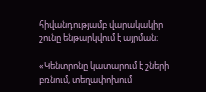հիվանդությամբ վարակակիր շունը ենթարկվում է այրման։

«Կենտրոնը կատարում է շների բռնում, տեղափոխում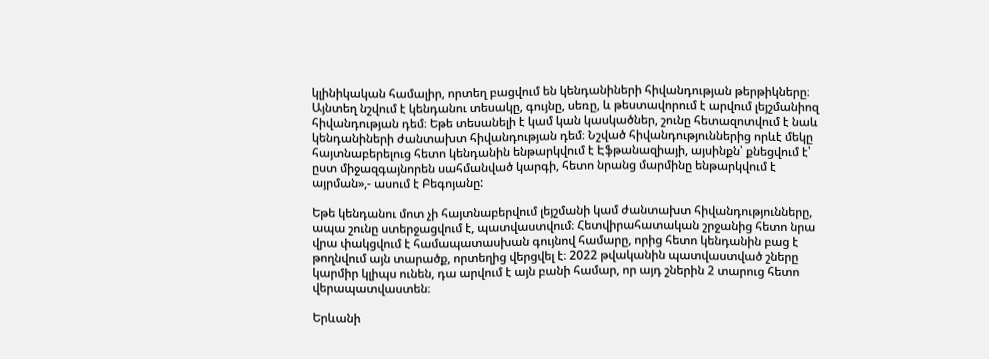կլինիկական համալիր, որտեղ բացվում են կենդանիների հիվանդության թերթիկները։ Այնտեղ նշվում է կենդանու տեսակը, գույնը, սեռը, և թեստավորում է արվում լեյշմանիոզ հիվանդության դեմ։ Եթե տեսանելի է կամ կան կասկածներ, շունը հետազոտվում է նաև կենդանիների ժանտախտ հիվանդության դեմ։ Նշված հիվանդություններից որևէ մեկը հայտնաբերելուց հետո կենդանին ենթարկվում է Էֆթանազիայի, այսինքն՝ քնեցվում է՝ ըստ միջազգայնորեն սահմանված կարգի, հետո նրանց մարմինը ենթարկվում է այրման»,- ասում է Բեգոյանը:

Եթե կենդանու մոտ չի հայտնաբերվում լեյշմանի կամ ժանտախտ հիվանդությունները, ապա շունը ստերջացվում է, պատվաստվում։ Հետվիրահատական շրջանից հետո նրա վրա փակցվում է համապատասխան գույնով համարը, որից հետո կենդանին բաց է թողնվում այն տարածք, որտեղից վերցվել է։ 2022 թվականին պատվաստված շները կարմիր կլիպս ունեն, դա արվում է այն բանի համար, որ այդ շներին 2 տարուց հետո վերապատվաստեն։

Երևանի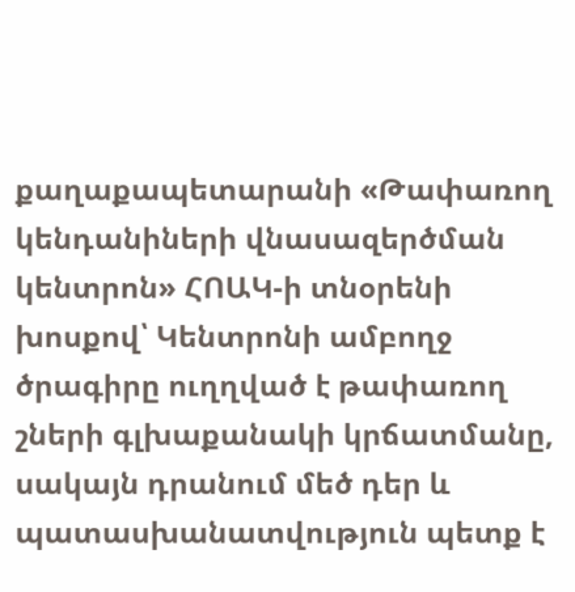քաղաքապետարանի «Թափառող կենդանիների վնասազերծման կենտրոն» ՀՈԱԿ-ի տնօրենի խոսքով՝ Կենտրոնի ամբողջ ծրագիրը ուղղված է թափառող շների գլխաքանակի կրճատմանը, սակայն դրանում մեծ դեր և պատասխանատվություն պետք է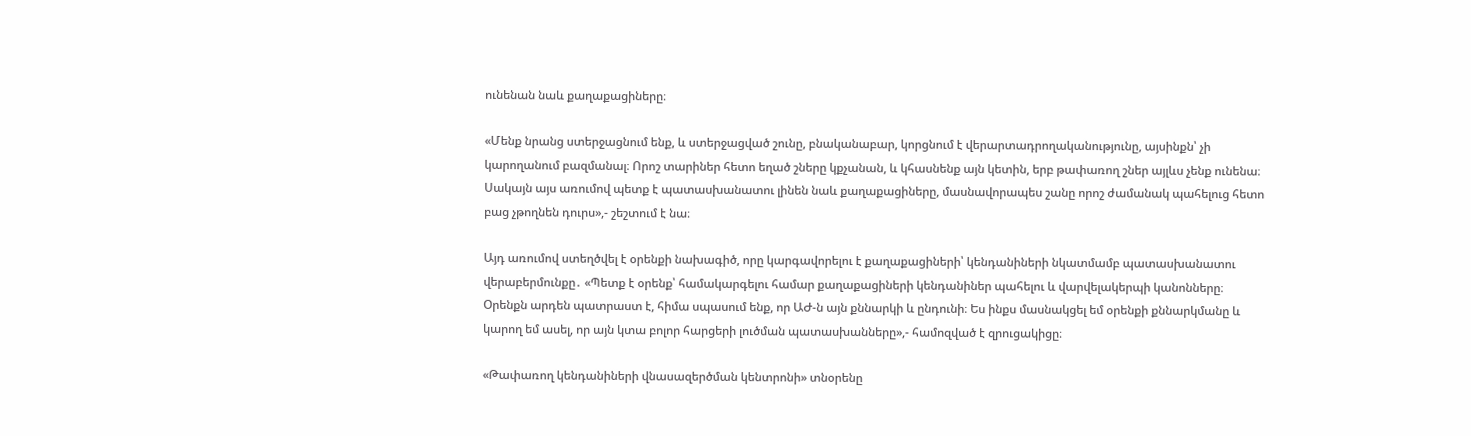ունենան նաև քաղաքացիները։

«Մենք նրանց ստերջացնում ենք, և ստերջացված շունը, բնականաբար, կորցնում է վերարտադրողականությունը, այսինքն՝ չի կարողանում բազմանալ։ Որոշ տարիներ հետո եղած շները կքչանան, և կհասնենք այն կետին, երբ թափառող շներ այլևս չենք ունենա։ Սակայն այս առումով պետք է պատասխանատու լինեն նաև քաղաքացիները, մասնավորապես շանը որոշ ժամանակ պահելուց հետո բաց չթողնեն դուրս»,- շեշտում է նա։

Այդ առումով ստեղծվել է օրենքի նախագիծ, որը կարգավորելու է քաղաքացիների՝ կենդանիների նկատմամբ պատասխանատու վերաբերմունքը․ «Պետք է օրենք՝ համակարգելու համար քաղաքացիների կենդանիներ պահելու և վարվելակերպի կանոնները։ Օրենքն արդեն պատրաստ է, հիմա սպասում ենք, որ ԱԺ-ն այն քննարկի և ընդունի։ Ես ինքս մասնակցել եմ օրենքի քննարկմանը և կարող եմ ասել, որ այն կտա բոլոր հարցերի լուծման պատասխանները»,- համոզված է զրուցակիցը։

«Թափառող կենդանիների վնասազերծման կենտրոնի» տնօրենը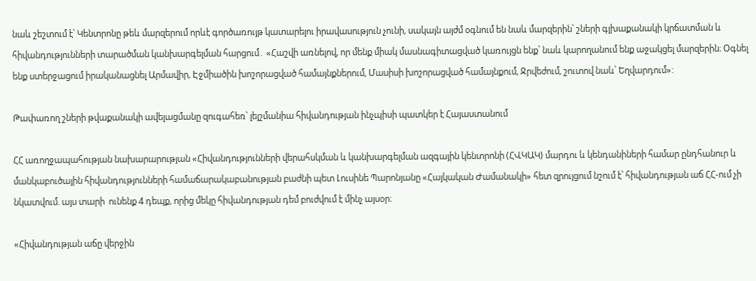նաև շեշտում է՝ Կենտրոնը թեև մարզերում որևէ գործառույթ կատարելու իրավասություն չունի, սակայն այժմ օգնում են նաև մարզերին՝ շների գլխաքանակի կրճատման և հիվանդությունների տարածման կանխարգելման հարցում․ «Հաշվի առնելով, որ մենք միակ մասնագիտացված կառույցն ենք՝ նաև կարողանում ենք աջակցել մարզերին։ Օգնել ենք ստերջացում իրականացնել Արմավիր, Էջմիածին խոշորացված համայնքներում, Մասիսի խոշորացված համայնքում, Ջրվեժում, շուտով նաև՝ Եղվարդում»:

Թափառող շների թվաքանակի ավելացմանը զուգահեռ՝ լեյշմանիա հիվանդության ինչպիսի պատկեր է Հայաստանում

ՀՀ առողջապահության նախարարության «Հիվանդությունների վերահսկման և կանխարգելման ազգային կենտրոնի (ՀՎԿԱԿ) մարդու և կենդանիների համար ընդհանուր և մանկաբուծային հիվանդությունների համաճարակաբանության բաժնի պետ Լուսինե Պարոնյանը «Հայկական Ժամանակի» հետ զրույցում նշում է՝ հիվանդության աճ ՀՀ-ում չի նկատվում. այս տարի  ունենք 4 դեպք, որից մեկը հիվանդության դեմ բուժվում է մինչ այսօր։

«Հիվանդության աճը վերջին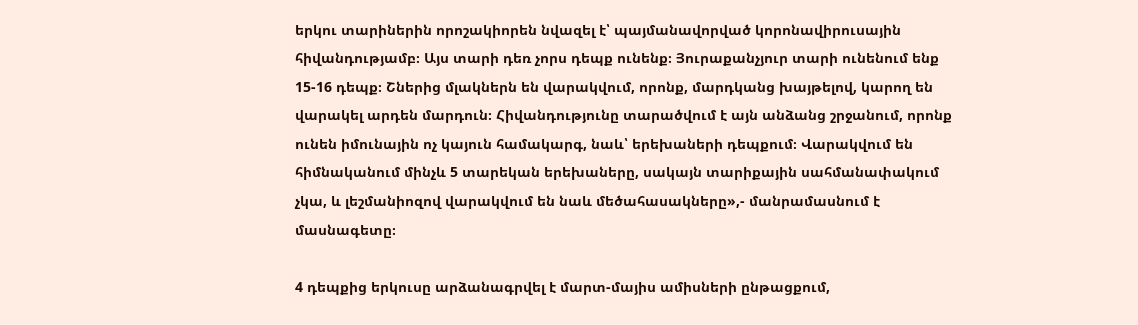երկու տարիներին որոշակիորեն նվազել է՝ պայմանավորված կորոնավիրուսային հիվանդությամբ։ Այս տարի դեռ չորս դեպք ունենք։ Յուրաքանչյուր տարի ունենում ենք 15-16 դեպք։ Շներից մլակներն են վարակվում, որոնք, մարդկանց խայթելով, կարող են վարակել արդեն մարդուն։ Հիվանդությունը տարածվում է այն անձանց շրջանում, որոնք ունեն իմունային ոչ կայուն համակարգ, նաև՝ երեխաների դեպքում։ Վարակվում են հիմնականում մինչև 5 տարեկան երեխաները, սակայն տարիքային սահմանափակում չկա, և լեշմանիոզով վարակվում են նաև մեծահասակները»,- մանրամասնում է մասնագետը։

4 դեպքից երկուսը արձանագրվել է մարտ-մայիս ամիսների ընթացքում,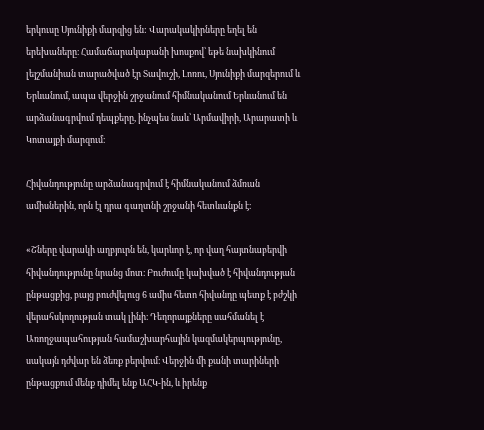երկուսը Սյունիքի մարզից են: Վարակակիրները եղել են երեխաները։ Համաճարակաբանի խոսքով՝ եթե նախկինում լեյշմանիան տարածված էր Տավուշի, Լոռու, Սյունիքի մարզերում և Երևանում, ապա վերջին շրջանում հիմնականում Երևանում են արձանագրվում դեպքերը, ինչպես նաև՝ Արմավիրի, Արարատի և Կոտայքի մարզում։

Հիվանդությունը արձանագրվում է հիմնականում ձմռան ամիսներին, որն էլ դրա գաղտնի շրջանի հետևանքն է։

«Շները վարակի աղբյուրն են, կարևոր է, որ վաղ հայտնաբերվի հիվանդությունը նրանց մոտ։ Բուժումը կախված է հիվանդության ընթացքից, բայց բուժվելուց 6 ամիս հետո հիվանդը պետք է բժշկի վերահսկողության տակ լինի։ Դեղորայքները սահմանել է Առողջապահության համաշխարհային կազմակերպությունը, սակայն դժվար են ձեռք բերվում։ Վերջին մի քանի տարիների ընթացքում մենք դիմել ենք ԱՀԿ-ին, և իրենք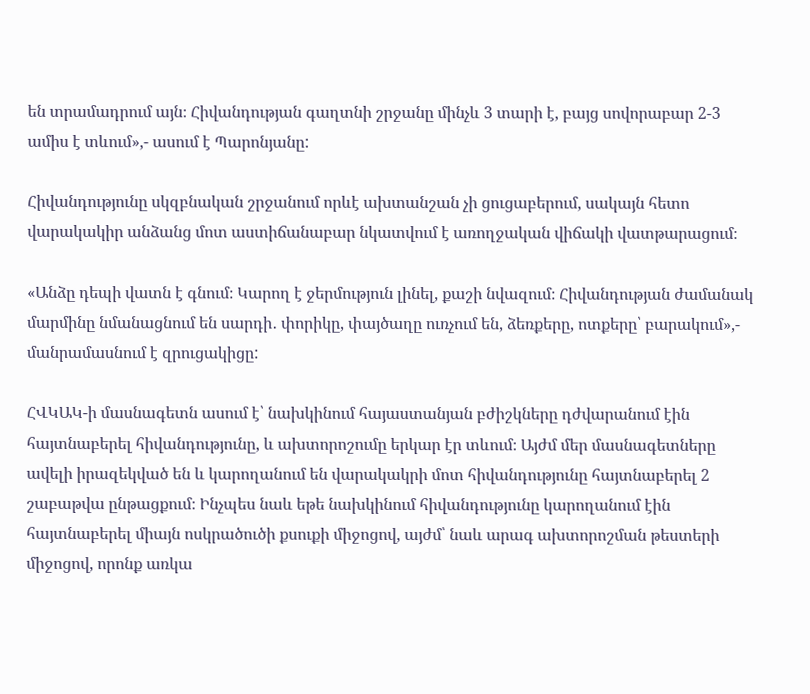են տրամադրում այն։ Հիվանդության գաղտնի շրջանը մինչև 3 տարի է, բայց սովորաբար 2-3 ամիս է տևում»,- ասում է Պարոնյանը:

Հիվանդությունը սկզբնական շրջանում որևէ ախտանշան չի ցուցաբերում, սակայն հետո վարակակիր անձանց մոտ աստիճանաբար նկատվում է առողջական վիճակի վատթարացում։

«Անձը դեպի վատն է գնում։ Կարող է ջերմություն լինել, քաշի նվազում։ Հիվանդության ժամանակ մարմինը նմանացնում են սարդի․ փորիկը, փայծաղը ուռչում են, ձեռքերը, ոտքերը՝ բարակում»,- մանրամասնում է զրուցակիցը:

ՀՎԿԱԿ-ի մասնագետն ասում է՝ նախկինում հայաստանյան բժիշկները դժվարանում էին հայտնաբերել հիվանդությունը, և ախտորոշումը երկար էր տևում։ Այժմ մեր մասնագետները ավելի իրազեկված են և կարողանում են վարակակրի մոտ հիվանդությունը հայտնաբերել 2 շաբաթվա ընթացքում։ Ինչպես նաև եթե նախկինում հիվանդությունը կարողանում էին հայտնաբերել միայն ոսկրածուծի քսուքի միջոցով, այժմ՝ նաև արագ ախտորոշման թեստերի միջոցով, որոնք առկա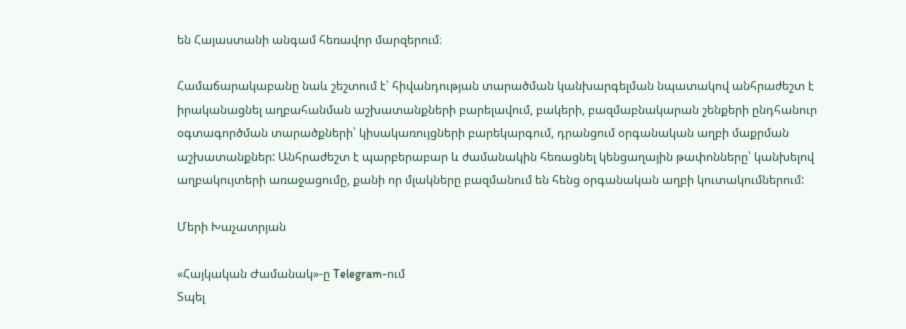են Հայաստանի անգամ հեռավոր մարզերում։

Համաճարակաբանը նաև շեշտում է՝ հիվանդության տարածման կանխարգելման նպատակով անհրաժեշտ է իրականացնել աղբահանման աշխատանքների բարելավում, բակերի, բազմաբնակարան շենքերի ընդհանուր օգտագործման տարածքների՝ կիսակառույցների բարեկարգում, դրանցում օրգանական աղբի մաքրման աշխատանքներ: Անհրաժեշտ է պարբերաբար և ժամանակին հեռացնել կենցաղային թափոնները՝ կանխելով աղբակույտերի առաջացումը, քանի որ մլակները բազմանում են հենց օրգանական աղբի կուտակումներում:

Մերի Խաչատրյան

«Հայկական Ժամանակ»-ը Telegram-ում
Տպել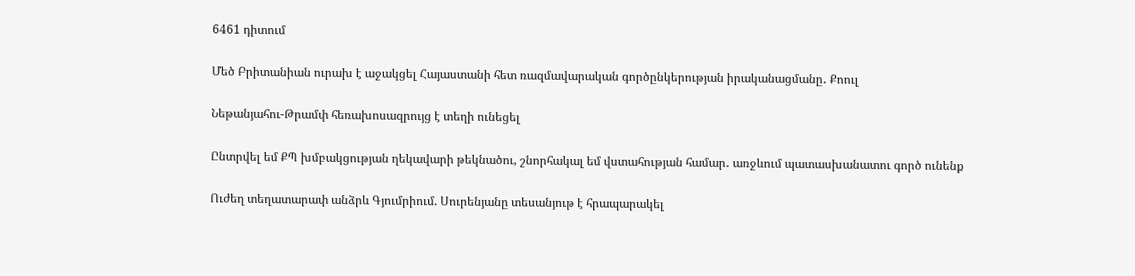6461 դիտում

Մեծ Բրիտանիան ուրախ է աջակցել Հայաստանի հետ ռազմավարական գործընկերության իրականացմանը․ Քոուլ

Նեթանյահու-Թրամփ հեռախոսազրույց է տեղի ունեցել

Ընտրվել եմ ՔՊ խմբակցության ղեկավարի թեկնածու, շնորհակալ եմ վստահության համար․ առջևում պատասխանատու գործ ունենք

Ուժեղ տեղատարափ անձրև Գյումրիում. Սուրենյանը տեսանյութ է հրապարակել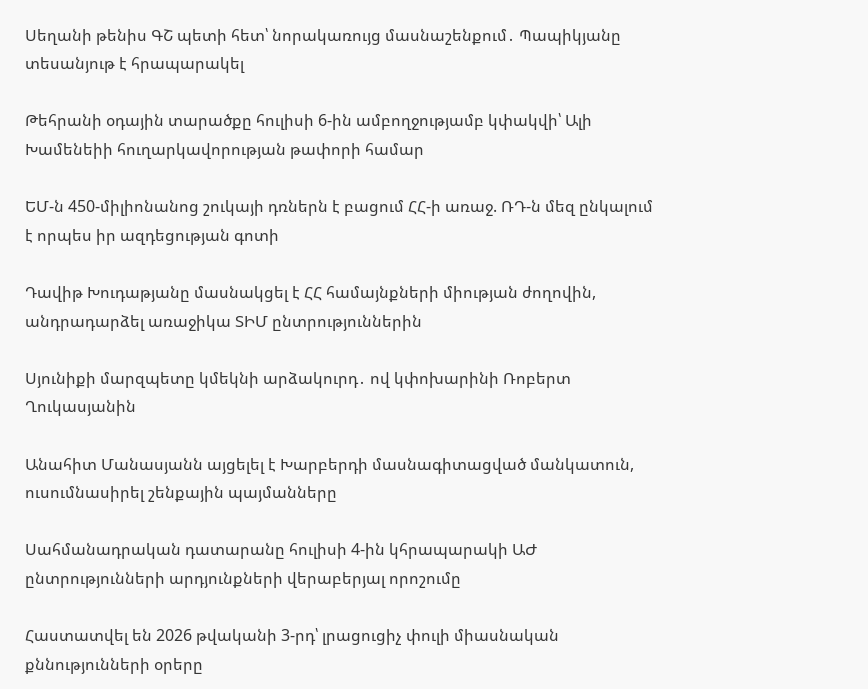Սեղանի թենիս ԳՇ պետի հետ՝ նորակառույց մասնաշենքում․ Պապիկյանը տեսանյութ է հրապարակել

Թեհրանի օդային տարածքը հուլիսի 6-ին ամբողջությամբ կփակվի՝ Ալի Խամենեիի հուղարկավորության թափորի համար

ԵՄ-ն 450-միլիոնանոց շուկայի դռներն է բացում ՀՀ-ի առաջ. ՌԴ-ն մեզ ընկալում է որպես իր ազդեցության գոտի

Դավիթ Խուդաթյանը մասնակցել է ՀՀ համայնքների միության ժողովին, անդրադարձել առաջիկա ՏԻՄ ընտրություններին

Սյունիքի մարզպետը կմեկնի արձակուրդ․ ով կփոխարինի Ռոբերտ Ղուկասյանին

Անահիտ Մանասյանն այցելել է Խարբերդի մասնագիտացված մանկատուն, ուսումնասիրել շենքային պայմանները

Սահմանադրական դատարանը հուլիսի 4-ին կհրապարակի ԱԺ ընտրությունների արդյունքների վերաբերյալ որոշումը

Հաստատվել են 2026 թվականի 3-րդ՝ լրացուցիչ փուլի միասնական քննությունների օրերը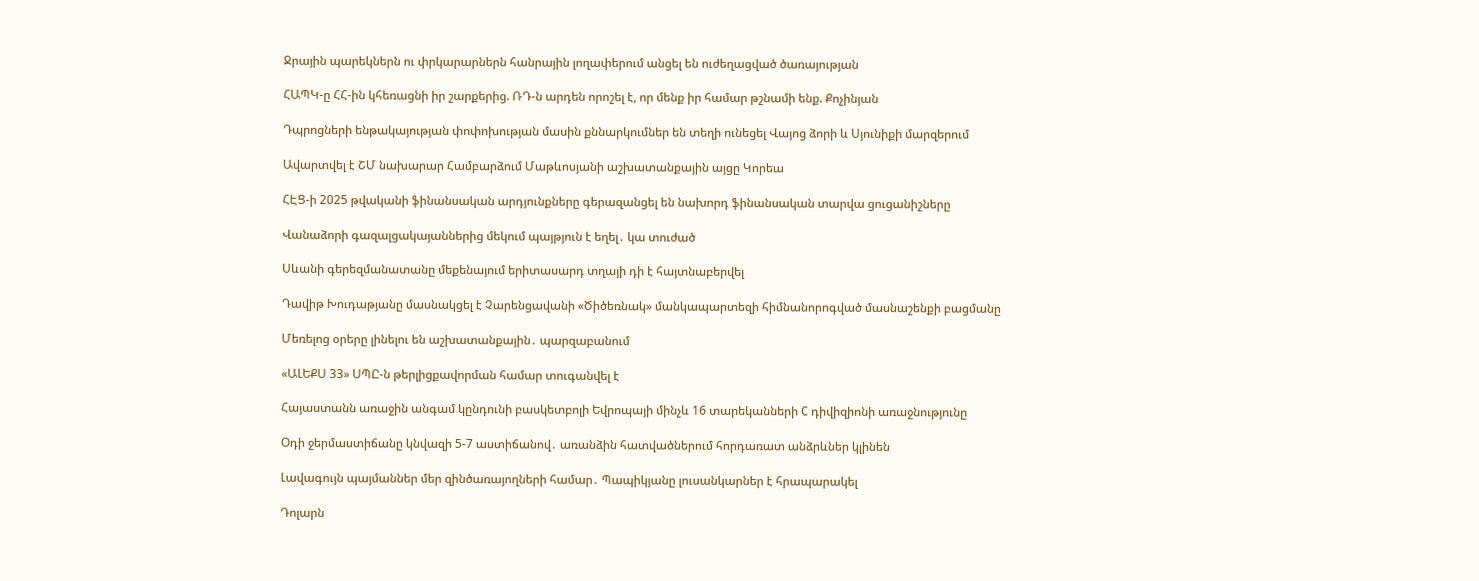Ջրային պարեկներն ու փրկարարներն հանրային լողափերում անցել են ուժեղացված ծառայության

ՀԱՊԿ-ը ՀՀ-ին կհեռացնի իր շարքերից. ՌԴ-ն արդեն որոշել է, որ մենք իր համար թշնամի ենք. Քոչինյան

Դպրոցների ենթակայության փոփոխության մասին քննարկումներ են տեղի ունեցել Վայոց ձորի և Սյունիքի մարզերում

Ավարտվել է ՇՄ նախարար Համբարձում Մաթևոսյանի աշխատանքային այցը Կորեա

ՀԷՑ-ի 2025 թվականի ֆինանսական արդյունքները գերազանցել են նախորդ ֆինանսական տարվա ցուցանիշները

Վանաձորի գազալցակայաններից մեկում պայթյուն է եղել․ կա տուժած

Սևանի գերեզմանատանը մեքենայում երիտասարդ տղայի դի է հայտնաբերվել

Դավիթ Խուդաթյանը մասնակցել է Չարենցավանի «Ծիծեռնակ» մանկապարտեզի հիմնանորոգված մասնաշենքի բացմանը

Մեռելոց օրերը լինելու են աշխատանքային․ պարզաբանում

«ԱԼԵՔՍ 33» ՍՊԸ-ն թերլիցքավորման համար տուգանվել է

Հայաստանն առաջին անգամ կընդունի բասկետբոլի Եվրոպայի մինչև 16 տարեկանների C դիվիզիոնի առաջնությունը

Օդի ջերմաստիճանը կնվազի 5-7 աստիճանով․ առանձին հատվածներում հորդառատ անձրևներ կլինեն

Լավագույն պայմաններ մեր զինծառայողների համար․ Պապիկյանը լուսանկարներ է հրապարակել

Դոլարն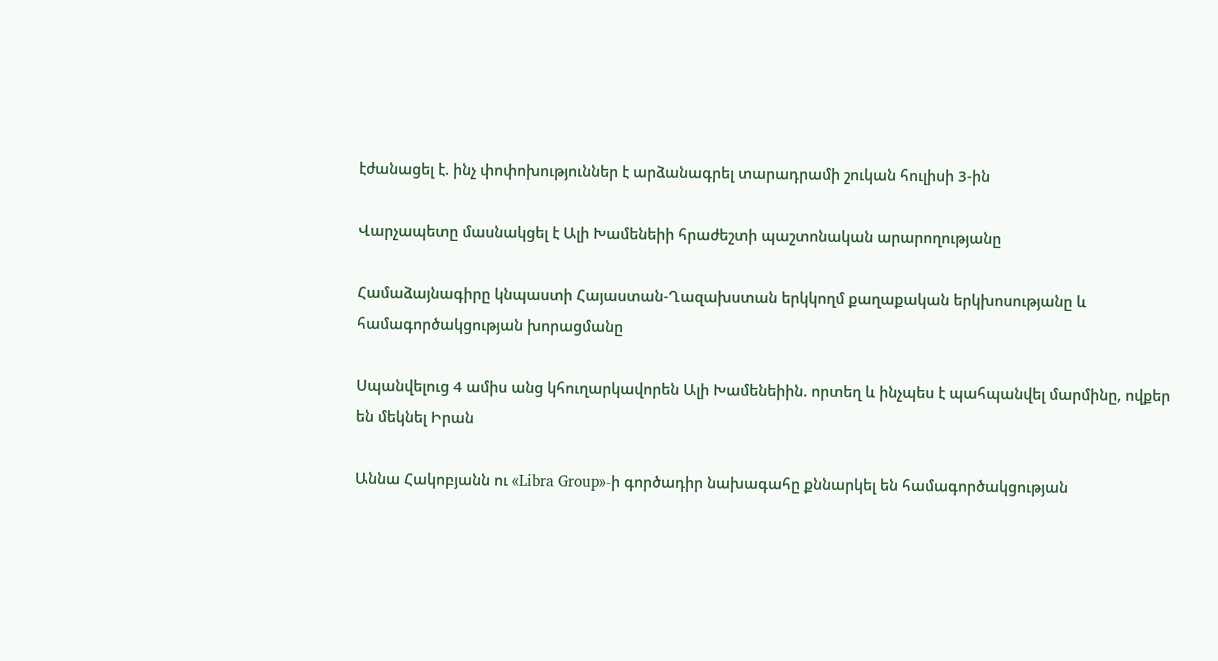էժանացել է. ինչ փոփոխություններ է արձանագրել տարադրամի շուկան հուլիսի 3-ին

Վարչապետը մասնակցել է Ալի Խամենեիի հրաժեշտի պաշտոնական արարողությանը

Համաձայնագիրը կնպաստի Հայաստան-Ղազախստան երկկողմ քաղաքական երկխոսությանը և համագործակցության խորացմանը

Սպանվելուց 4 ամիս անց կհուղարկավորեն Ալի Խամենեիին. որտեղ և ինչպես է պահպանվել մարմինը, ովքեր են մեկնել Իրան

Աննա Հակոբյանն ու «Libra Group»-ի գործադիր նախագահը քննարկել են համագործակցության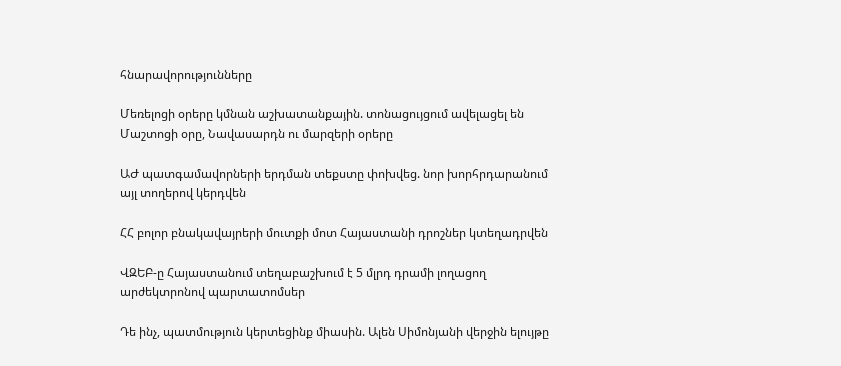հնարավորությունները

Մեռելոցի օրերը կմնան աշխատանքային. տոնացույցում ավելացել են Մաշտոցի օրը, Նավասարդն ու մարզերի օրերը

ԱԺ պատգամավորների երդման տեքստը փոխվեց. նոր խորհրդարանում այլ տողերով կերդվեն

ՀՀ բոլոր բնակավայրերի մուտքի մոտ Հայաստանի դրոշներ կտեղադրվեն

ՎԶԵԲ-ը Հայաստանում տեղաբաշխում է 5 մլրդ դրամի լողացող արժեկտրոնով պարտատոմսեր

Դե ինչ, պատմություն կերտեցինք միասին. Ալեն Սիմոնյանի վերջին ելույթը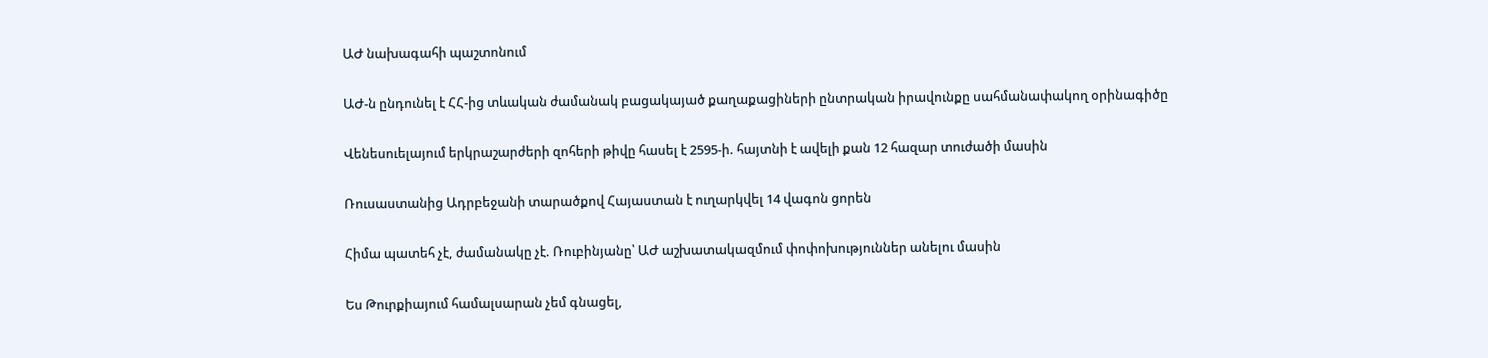ԱԺ նախագահի պաշտոնում

ԱԺ-ն ընդունել է ՀՀ-ից տևական ժամանակ բացակայած քաղաքացիների ընտրական իրավունքը սահմանափակող օրինագիծը

Վենեսուելայում երկրաշարժերի զոհերի թիվը հասել է 2595-ի. հայտնի է ավելի քան 12 հազար տուժածի մասին

Ռուսաստանից Ադրբեջանի տարածքով Հայաստան է ուղարկվել 14 վագոն ցորեն

Հիմա պատեհ չէ, ժամանակը չէ. Ռուբինյանը՝ ԱԺ աշխատակազմում փոփոխություններ անելու մասին

Ես Թուրքիայում համալսարան չեմ գնացել,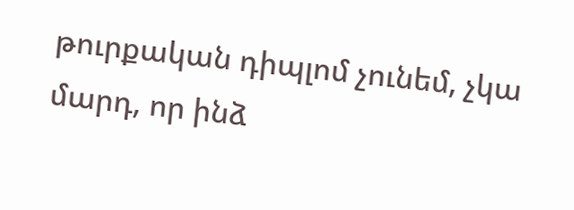թուրքական դիպլոմ չունեմ, չկա մարդ, որ ինձ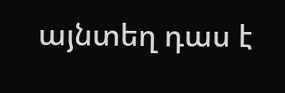այնտեղ դաս է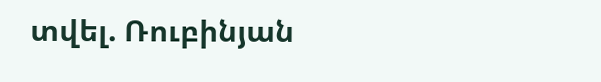տվել. Ռուբինյան